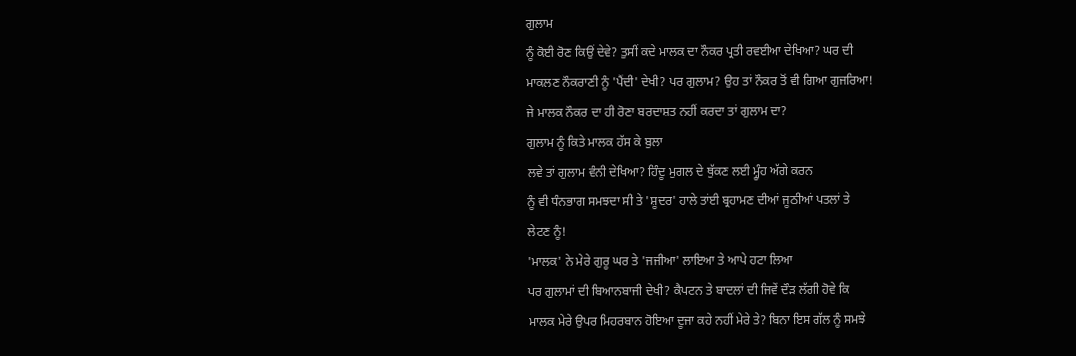ਗੁਲਾਮ
ਨੂੰ ਕੋਈ ਰੋਣ ਕਿਉਂ ਦੇਵੇ? ਤੁਸੀਂ ਕਦੇ ਮਾਲਕ ਦਾ ਨੌਕਰ ਪ੍ਰਤੀ ਰਵਈਆ ਦੇਖਿਆ? ਘਰ ਦੀ
ਮਾਕਲਣ ਨੌਕਰਾਣੀ ਨੂੰ 'ਪੈਂਦੀ' ਦੇਖੀ? ਪਰ ਗੁਲਾਮ? ਉਹ ਤਾਂ ਨੌਕਰ ਤੋਂ ਵੀ ਗਿਆ ਗੁਜਰਿਆ!
ਜੇ ਮਾਲਕ ਨੌਕਰ ਦਾ ਹੀ ਰੋਣਾ ਬਰਦਾਸ਼ਤ ਨਹੀਂ ਕਰਦਾ ਤਾਂ ਗੁਲਾਮ ਦਾ?
ਗੁਲਾਮ ਨੂੰ ਕਿਤੇ ਮਾਲਕ ਹੱਸ ਕੇ ਬੁਲਾ
ਲਵੇ ਤਾਂ ਗੁਲਾਮ ਵੰਨੀ ਦੇਖਿਆ? ਹਿੰਦੂ ਮੁਗਲ ਦੇ ਥੁੱਕਣ ਲਈ ਮ੍ਹੂੰਹ ਅੱਗੇ ਕਰਨ
ਨੂੰ ਵੀ ਧੰਨਭਾਗ ਸਮਝਦਾ ਸੀ ਤੇ 'ਸ਼ੂਦਰ' ਹਾਲੇ ਤਾਂਈ ਬ੍ਰਹਾਮਣ ਦੀਆਂ ਜੂਠੀਆਂ ਪਤਲਾਂ ਤੇ
ਲੇਟਣ ਨੂੰ!
'ਮਾਲਕ' ਨੇ ਮੇਰੇ ਗੁਰੂ ਘਰ ਤੇ 'ਜਜੀਆ' ਲਾਇਆ ਤੇ ਆਪੇ ਹਟਾ ਲਿਆ
ਪਰ ਗੁਲਾਮਾਂ ਦੀ ਬਿਆਨਬਾਜੀ ਦੇਖੀ? ਕੈਪਟਨ ਤੇ ਬਾਦਲਾਂ ਦੀ ਜਿਵੇਂ ਦੌੜ ਲੱਗੀ ਹੋਵੇ ਕਿ
ਮਾਲਕ ਮੇਰੇ ਉਪਰ ਮਿਹਰਬਾਨ ਹੋਇਆ ਦੂਜਾ ਕਹੇ ਨਹੀਂ ਮੇਰੇ ਤੇ? ਬਿਨਾ ਇਸ ਗੱਲ ਨੂੰ ਸਮਝੇ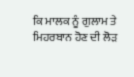ਕਿ ਮਾਲਕ ਨੂੰ ਗੁਲਾਮ ਤੇ ਮਿਹਰਬਾਨ ਹੋਣ ਦੀ ਲੋੜ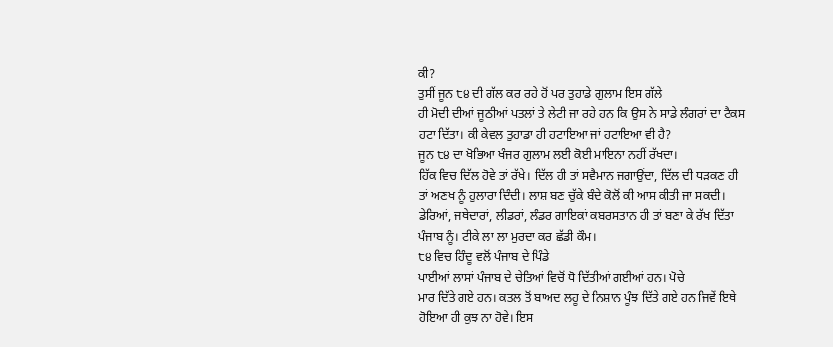ਕੀ?
ਤੁਸੀਂ ਜੂਨ ੮੪ ਦੀ ਗੱਲ ਕਰ ਰਹੇ ਹੋਂ ਪਰ ਤੁਹਾਡੇ ਗੁਲਾਮ ਇਸ ਗੱਲੇ
ਹੀ ਮੋਦੀ ਦੀਆਂ ਜੂਠੀਆਂ ਪਤਲਾਂ ਤੇ ਲੇਟੀ ਜਾ ਰਹੇ ਹਨ ਕਿ ਉਸ ਨੇ ਸਾਡੇ ਲੰਗਰਾਂ ਦਾ ਟੈਕਸ
ਹਟਾ ਦਿੱਤਾ। ਕੀ ਕੇਵਲ ਤੁਹਾਡਾ ਹੀ ਹਟਾਇਆ ਜਾਂ ਹਟਾਇਆ ਵੀ ਹੈ?
ਜੂਨ ੮੪ ਦਾ ਖੋਭਿਆ ਖੰਜਰ ਗੁਲਾਮ ਲਈ ਕੋਈ ਮਾਇਨਾ ਨਹੀਂ ਰੱਖਦਾ।
ਹਿੱਕ ਵਿਚ ਦਿੱਲ ਹੋਵੇ ਤਾਂ ਰੱਖੇ। ਦਿੱਲ ਹੀ ਤਾਂ ਸਵੈਮਾਨ ਜਗਾਉਂਦਾ, ਦਿੱਲ ਦੀ ਧੜਕਣ ਹੀ
ਤਾਂ ਅਣਖ ਨੂੰ ਹੁਲਾਰਾ ਦਿੰਦੀ। ਲਾਸ਼ ਬਣ ਚੁੱਕੇ ਬੰਦੇ ਕੋਲੋਂ ਕੀ ਆਸ ਕੀਤੀ ਜਾ ਸਕਦੀ।
ਡੇਰਿਆਂ, ਜਥੇਦਾਰਾਂ, ਲੀਡਰਾਂ, ਲੰਡਰ ਗਾਇਕਾਂ ਕਬਰਸਤਾਨ ਹੀ ਤਾਂ ਬਣਾ ਕੇ ਰੱਖ ਦਿੱਤਾ
ਪੰਜਾਬ ਨੂੰ। ਟੀਕੇ ਲਾ ਲਾ ਮੁਰਦਾ ਕਰ ਛੱਡੀ ਕੌਮ।
੮੪ ਵਿਚ ਹਿੰਦੂ ਵਲੋਂ ਪੰਜਾਬ ਦੇ ਪਿੰਡੇ
ਪਾਈਆਂ ਲਾਸਾਂ ਪੰਜਾਬ ਦੇ ਚੇਤਿਆਂ ਵਿਚੋਂ ਧੋ ਦਿੱਤੀਆਂ ਗਈਆਂ ਹਨ। ਪੋਚੇ
ਮਾਰ ਦਿੱਤੇ ਗਏ ਹਨ। ਕਤਲ ਤੋਂ ਬਾਅਦ ਲਹੂ ਦੇ ਨਿਸ਼ਾਨ ਪੂੰਝ ਦਿੱਤੇ ਗਏ ਹਨ ਜਿਵੇਂ ਇਥੇ
ਹੋਇਆ ਹੀ ਕੁਝ ਨਾ ਹੋਵੇ। ਇਸ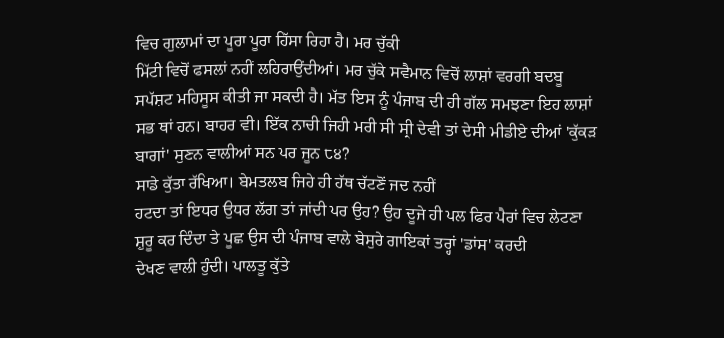ਵਿਚ ਗੁਲਾਮਾਂ ਦਾ ਪੂਰਾ ਪੂਰਾ ਹਿੱਸਾ ਰਿਹਾ ਹੈ। ਮਰ ਚੁੱਕੀ
ਮਿੱਟੀ ਵਿਚੋਂ ਫਸਲਾਂ ਨਹੀਂ ਲਹਿਰਾਉਂਦੀਆਂ। ਮਰ ਚੁੱਕੇ ਸਵੈਮਾਨ ਵਿਚੋਂ ਲਾਸ਼ਾਂ ਵਰਗੀ ਬਦਬੂ
ਸਪੱਸ਼ਟ ਮਹਿਸੂਸ ਕੀਤੀ ਜਾ ਸਕਦੀ ਹੈ। ਮੱਤ ਇਸ ਨੂੰ ਪੰਜਾਬ ਦੀ ਹੀ ਗੱਲ ਸਮਝਣਾ ਇਹ ਲਾਸ਼ਾਂ
ਸਭ ਥਾਂ ਹਨ। ਬਾਹਰ ਵੀ। ਇੱਕ ਨਾਚੀ ਜਿਹੀ ਮਰੀ ਸੀ ਸ੍ਰੀ ਦੇਵੀ ਤਾਂ ਦੇਸੀ ਮੀਡੀਏ ਦੀਆਂ 'ਕੁੱਕੜ
ਬਾਗਾਂ' ਸੁਣਨ ਵਾਲੀਆਂ ਸਨ ਪਰ ਜੂਨ ੮੪?
ਸਾਡੇ ਕੁੱਤਾ ਰੱਖਿਆ। ਬੇਮਤਲਬ ਜਿਹੇ ਹੀ ਹੱਥ ਚੱਟਣੋਂ ਜਦ ਨਹੀਂ
ਹਟਦਾ ਤਾਂ ਇਧਰ ਉਧਰ ਲੱਗ ਤਾਂ ਜਾਂਦੀ ਪਰ ਉਹ? ਉਹ ਦੂਜੇ ਹੀ ਪਲ ਫਿਰ ਪੈਰਾਂ ਵਿਚ ਲੇਟਣਾ
ਸ਼ੁਰੂ ਕਰ ਦਿੰਦਾ ਤੇ ਪੂਛ ਉਸ ਦੀ ਪੰਜਾਬ ਵਾਲੇ ਬੇਸੁਰੇ ਗਾਇਕਾਂ ਤਰ੍ਹਾਂ 'ਡਾਂਸ' ਕਰਦੀ
ਦੇਖਣ ਵਾਲੀ ਹੁੰਦੀ। ਪਾਲਤੂ ਕੁੱਤੇ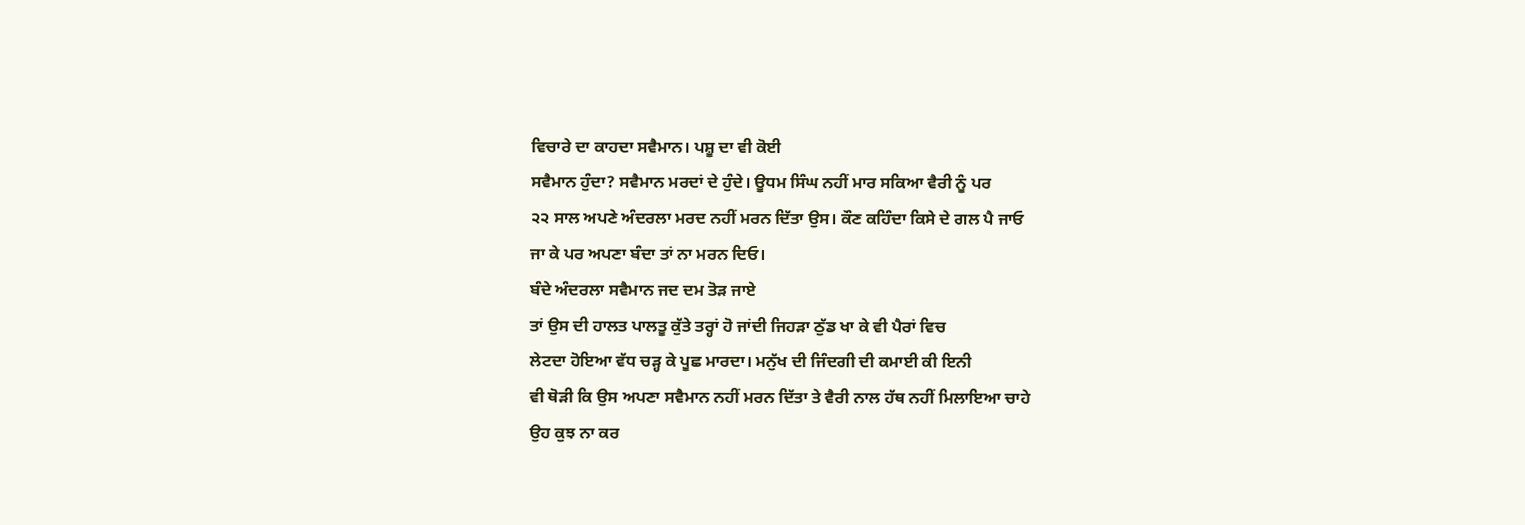ਵਿਚਾਰੇ ਦਾ ਕਾਹਦਾ ਸਵੈਮਾਨ। ਪਸ਼ੂ ਦਾ ਵੀ ਕੋਈ
ਸਵੈਮਾਨ ਹੁੰਦਾ? ਸਵੈਮਾਨ ਮਰਦਾਂ ਦੇ ਹੁੰਦੇ। ਊਧਮ ਸਿੰਘ ਨਹੀਂ ਮਾਰ ਸਕਿਆ ਵੈਰੀ ਨੂੰ ਪਰ
੨੨ ਸਾਲ ਅਪਣੇ ਅੰਦਰਲਾ ਮਰਦ ਨਹੀਂ ਮਰਨ ਦਿੱਤਾ ਉਸ। ਕੌਣ ਕਹਿੰਦਾ ਕਿਸੇ ਦੇ ਗਲ ਪੈ ਜਾਓ
ਜਾ ਕੇ ਪਰ ਅਪਣਾ ਬੰਦਾ ਤਾਂ ਨਾ ਮਰਨ ਦਿਓ।
ਬੰਦੇ ਅੰਦਰਲਾ ਸਵੈਮਾਨ ਜਦ ਦਮ ਤੋੜ ਜਾਏ
ਤਾਂ ਉਸ ਦੀ ਹਾਲਤ ਪਾਲਤੂ ਕੁੱਤੇ ਤਰ੍ਹਾਂ ਹੋ ਜਾਂਦੀ ਜਿਹੜਾ ਠੁੱਡ ਖਾ ਕੇ ਵੀ ਪੈਰਾਂ ਵਿਚ
ਲੇਟਦਾ ਹੋਇਆ ਵੱਧ ਚੜ੍ਹ ਕੇ ਪੂਛ ਮਾਰਦਾ। ਮਨੁੱਖ ਦੀ ਜਿੰਦਗੀ ਦੀ ਕਮਾਈ ਕੀ ਇਨੀ
ਵੀ ਥੋੜੀ ਕਿ ਉਸ ਅਪਣਾ ਸਵੈਮਾਨ ਨਹੀਂ ਮਰਨ ਦਿੱਤਾ ਤੇ ਵੈਰੀ ਨਾਲ ਹੱਥ ਨਹੀਂ ਮਿਲਾਇਆ ਚਾਹੇ
ਉਹ ਕੁਝ ਨਾ ਕਰ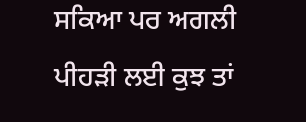ਸਕਿਆ ਪਰ ਅਗਲੀ ਪੀਹੜੀ ਲਈ ਕੁਝ ਤਾਂ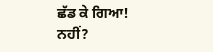ਛੱਡ ਕੇ ਗਿਆ!
ਨਹੀਂ?